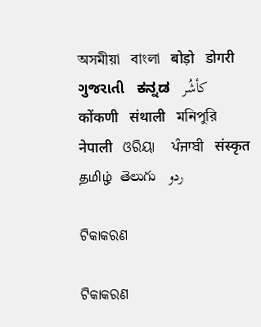অসমীয়া   বাংলা   बोड़ो   डोगरी   ગુજરાતી   ಕನ್ನಡ   كأشُر   कोंकणी   संथाली   মনিপুরি   नेपाली   ଓରିୟା   ਪੰਜਾਬੀ   संस्कृत   தமிழ்  తెలుగు   ردو

ଟିକାକରଣ

ଟିକାକରଣ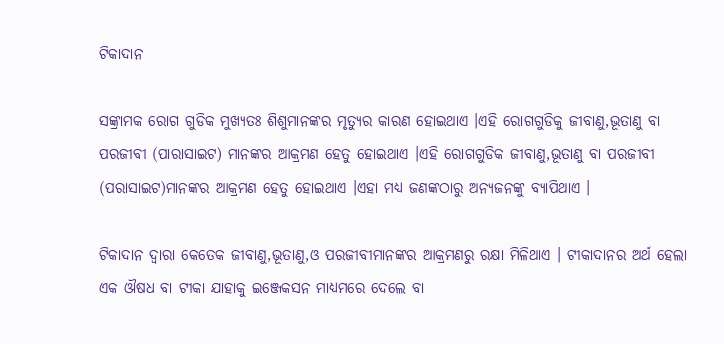ଟିକାଦାନ

ସଙ୍କ୍ରାମକ ରୋଗ ଗୁଡିକ ମୁଖ୍ୟତଃ ଶିଶୁମାନଙ୍କର ମୃତ୍ୟୁର କାରଣ ହୋଇଥାଏ ।ଏହି ରୋଗଗୁଡିକୁ ଜୀବାଣୁ,ଭୂତାଣୁ ବା ପରଜୀବୀ (ପାରାସାଇଟ) ମାନଙ୍କର ଆକ୍ରମଣ ହେତୁ ହୋଇଥାଏ ।ଏହି ରୋଗଗୁଡିକ ଜୀବାଣୁ,ଭୂତାଣୁ ବା ପରଜୀବୀ (ପରାସାଇଟ)ମାନଙ୍କର ଆକ୍ରମଣ ହେତୁ ହୋଇଥାଏ ।ଏହା ମଧ୍ୟ ଜଣଙ୍କଠାରୁ ଅନ୍ୟଜନଙ୍କୁ ବ୍ୟାପିଥାଏ ।

ଟିକାଦାନ ଦ୍ଵାରା କେତେକ ଜୀବାଣୁ,ଭୂତାଣୁ,ଓ ପରଜୀବୀମାନଙ୍କର ଆକ୍ରମଣରୁ ରକ୍ଷା ମିଳିଥାଏ । ଟୀକାଦାନର ଅର୍ଥ ହେଲା ଏକ ଔଷଧ ବା ଟୀକା ଯାହାକୁ ଇଞ୍ଜେକସନ ମାଧ୍ୟମରେ ଦେଲେ ବା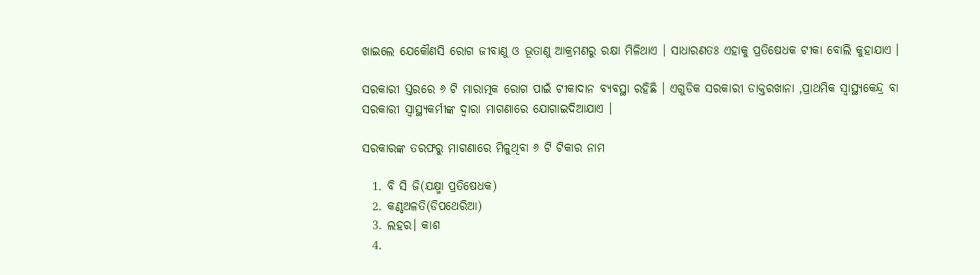ଖାଇଲେ ଯେକୌଣସି ରୋଗ ଜୀବାଣୁ ଓ ଭୂତାଣୁ ଆକ୍ରମଣରୁ ରକ୍ଷା ମିଳିଥାଏ । ସାଧାରଣତଃ ଏହାକୁ ପ୍ରତିଷେଧକ ଟୀକା ବୋଲି କୁହାଯାଏ ।

ସରକାରୀ ସ୍ତରରେ ୬ ଟି ମାରାତ୍ମକ ରୋଗ ପାଇଁ ଟୀକାଦାନ ବ୍ୟବସ୍ଥା ରହିଛି । ଏଗୁଡିକ ସରକାରୀ ଡାକ୍ତରଖାନା ,ପ୍ରାଥମିକ ସ୍ବାସ୍ଥ୍ୟକେନ୍ଦ୍ର ବା ସରକାରୀ ସ୍ୱାସ୍ଥ୍ୟକର୍ମୀଙ୍କ ଦ୍ଵାରା ମାଗଣାରେ ଯୋଗାଇଦିଆଯାଏ ।

ସରକାରଙ୍କ ତରଫରୁ ମାଗଣାରେ ମିଳୁଥିବା ୬ ଟି ଟିକାର ନାମ

  1. ବି ସି ଜି(ଯକ୍ଷ୍ମା ପ୍ରତିଷେଧକ)
  2. କଣ୍ଠଅଳତି(ଡିପଥେରିଆ)
  3. ଲହର। କାଶ
  4.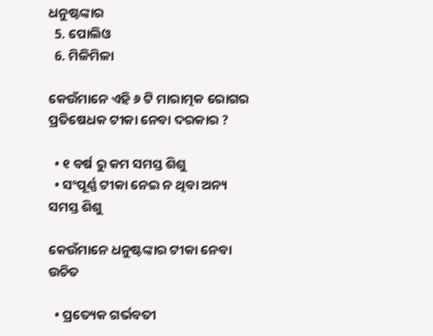ଧନୁଷ୍ଟଙ୍କାର
  5. ପୋଲିଓ
  6. ମିଳିମିଳା

କେଉଁମାନେ ଏହି ୬ ଟି ମାରାତ୍ମକ ରୋଗର ପ୍ରତିଷେଧକ ଟୀକା ନେବା ଦରକାର ?

  • ୧ ବର୍ଷ ରୁ କମ ସମସ୍ତ ଶିଶୁ
  • ସଂପୂର୍ଣ୍ଣ ଟୀକା ନେଇ ନ ଥିବା ଅନ୍ୟ ସମସ୍ତ ଶିଶୁ

କେଉଁମାନେ ଧନୁଷ୍ଟଙ୍କାର ଟୀକା ନେବା ଉଚିତ

  • ପ୍ରତ୍ୟେକ ଗର୍ଭବତୀ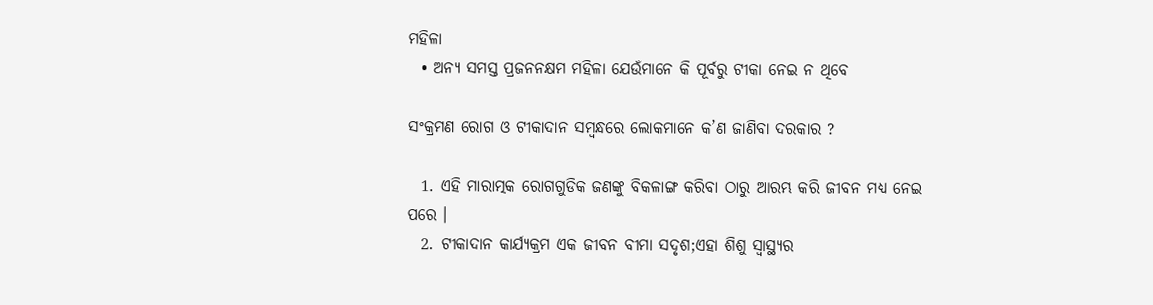ମହିଳା
  • ଅନ୍ୟ ସମସ୍ତ ପ୍ରଜନନକ୍ଷମ ମହିଳା ଯେଉଁମାନେ କି ପୂର୍ବରୁ ଟୀକା ନେଇ ନ ଥିବେ

ସଂକ୍ରମଣ ରୋଗ ଓ ଟୀକାଦାନ ସମ୍ବନ୍ଧରେ ଲୋକମାନେ କ’ଣ ଜାଣିବା ଦରକାର ?

  1. ଏହି ମାରାତ୍ମକ ରୋଗଗୁଡିକ ଜଣଙ୍କୁ ବିକଳାଙ୍ଗ କରିବା ଠାରୁ ଆରମ୍ଭ କରି ଜୀବନ ମଧ୍ୟ ନେଇ ପରେ ।
  2. ଟୀକାଦାନ କାର୍ଯ୍ୟକ୍ରମ ଏକ ଜୀବନ ବୀମା ସଦୃଶ;ଏହା ଶିଶୁ ସ୍ଵାସ୍ଥ୍ୟର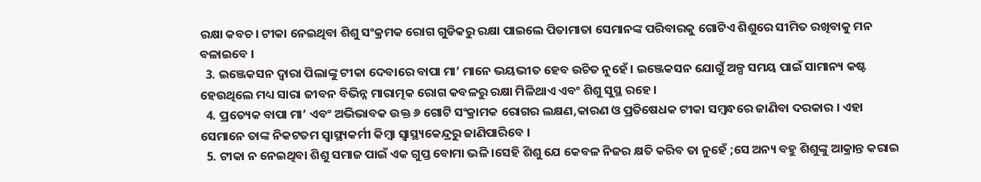ରକ୍ଷା କବଚ। ଟୀକା ନେଇଥିବା ଶିଶୁ ସଂକ୍ରମକ ରୋଗ ଗୁଡିକରୁ ରକ୍ଷା ପାଇଲେ ପିତାମାତା ସେମାନଙ୍କ ପରିବାରକୁ ଗୋଟିଏ ଶିଶୁରେ ସୀମିତ ରଖିବାକୁ ମନ ବଳାଇବେ ।
  3. ଇଞ୍ଜେକସନ ଦ୍ଵାରା ପିଲାଙ୍କୁ ଟୀକା ଦେବାରେ ବାପା ମା’ ମାନେ ଭୟଭୀତ ହେବ ଉଚିତ ନୁହେଁ । ଇଞ୍ଜେକସନ ଯୋଗୁଁ ଅଳ୍ପ ସମୟ ପାଇଁ ସାମାନ୍ୟ କଷ୍ଟ ହେଉଥିଲେ ମଧ୍ୟ ସାରା ଜୀବନ ବିଭିନ୍ନ ମାରାତ୍ମକ ରୋଗ କବଳରୁ ରକ୍ଷା ମିଳିଥାଏ ଏବଂ ଶିଶୁ ସୁସ୍ଥ ରହେ ।
  4. ପ୍ରତ୍ୟେକ ବାପା ମା’ ଏବଂ ଅଭିଭାବକ ଉକ୍ତ ୬ ଗୋଟି ସଂକ୍ରାମକ ରୋଗର ଲକ୍ଷଣ,କାରଣ ଓ ପ୍ରତିଷେଧକ ଟୀକା ସମ୍ବନ୍ଧରେ ଜାଣିବା ଦରକାର । ଏହା ସେମାନେ ତାଙ୍କ ନିକଟତମ ସ୍ୱାସ୍ଥ୍ୟକର୍ମୀ କିମ୍ବା ସ୍ଵାସ୍ଥ୍ୟକେନ୍ଦ୍ରରୁ ଜାଣିପାରିବେ ।
  5. ଟୀକା ନ ନେଇଥିବା ଶିଶୁ ସମାଜ ପାଇଁ ଏକ ଗୁପ୍ତ ବୋମା ଭଳି ।ସେହି ଶିଶୁ ଯେ କେବଳ ନିଜର କ୍ଷତି କରିବ ତା ନୁହେଁ ;ସେ ଅନ୍ୟ ବହୁ ଶିଶୁଙ୍କୁ ଆକ୍ରାନ୍ତ କରାଇ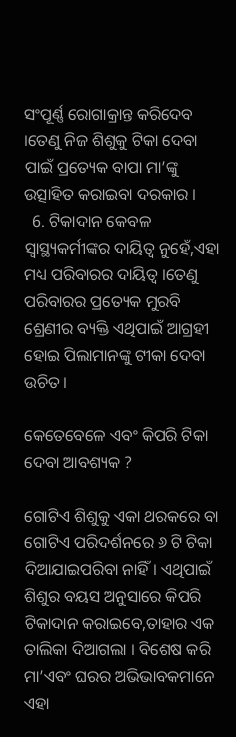ସଂପୂର୍ଣ୍ଣ ରୋଗାକ୍ରାନ୍ତ କରିଦେବ ।ତେଣୁ ନିଜ ଶିଶୁକୁ ଟିକା ଦେବା ପାଇଁ ପ୍ରତ୍ୟେକ ବାପା ମା’ଙ୍କୁ ଉତ୍ସାହିତ କରାଇବା ଦରକାର ।
  6. ଟିକାଦାନ କେବଳ ସ୍ୱାସ୍ଥ୍ୟକର୍ମୀଙ୍କର ଦାୟିତ୍ଵ ନୁହେଁ,ଏହା ମଧ୍ୟ ପରିବାରର ଦାୟିତ୍ଵ ।ତେଣୁ ପରିବାରର ପ୍ରତ୍ୟେକ ମୁରବି ଶ୍ରେଣୀର ବ୍ୟକ୍ତି ଏଥିପାଇଁ ଆଗ୍ରହୀ ହୋଇ ପିଲାମାନଙ୍କୁ ଟୀକା ଦେବା ଉଚିତ।

କେତେବେଳେ ଏବଂ କିପରି ଟିକା ଦେବା ଆବଶ୍ୟକ ?

ଗୋଟିଏ ଶିଶୁକୁ ଏକା ଥରକରେ ବା ଗୋଟିଏ ପରିଦର୍ଶନରେ ୬ ଟି ଟିକା ଦିଆଯାଇପରିବା ନାହିଁ। ଏଥିପାଇଁ ଶିଶୁର ବୟସ ଅନୁସାରେ କିପରି ଟିକାଦାନ କରାଇବେ,ତାହାର ଏକ ତାଲିକା ଦିଆଗଲା । ବିଶେଷ କରି ମା’ଏବଂ ଘରର ଅଭିଭାବକମାନେ ଏହା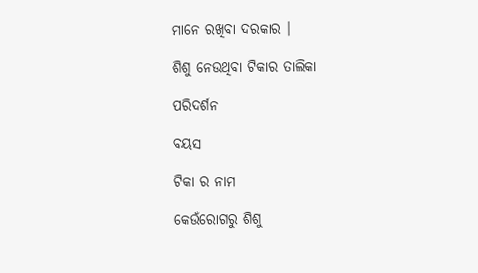ମାନେ ରଖିବା ଦରକାର ।

ଶିଶୁ ନେଉଥିବା ଟିକାର ତାଲିକା

ପରିଦର୍ଶନ

ବୟସ

ଟିକା ର ନାମ

କେଉଁରୋଗରୁ ଶିଶୁ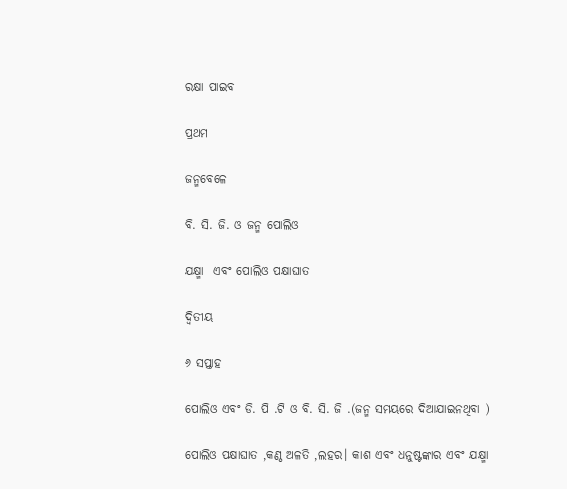ରକ୍ଷା ପାଇବ

ପ୍ରଥମ

ଜନ୍ମବେଳେ

ବି. ସି. ଜି. ଓ ଜନ୍ମ ପୋଲିଓ

ଯକ୍ଷ୍ମା  ଏବଂ ପୋଲିଓ ପକ୍ଷାଘାତ

ଦ୍ଵିତୀୟ

୬ ସପ୍ତାହ

ପୋଲିଓ ଏବଂ ଡି. ପି .ଟି ଓ ବି. ସି. ଜି .(ଜନ୍ମ ସମୟରେ ଦିଆଯାଇନଥିବା )

ପୋଲିଓ ପକ୍ଷାଘାତ ,କଣ୍ଠ ଅଳତି ,ଲହର। କାଶ ଏବଂ ଧନୁଷ୍ଟଙ୍କାର ଏବଂ ଯକ୍ଷ୍ମା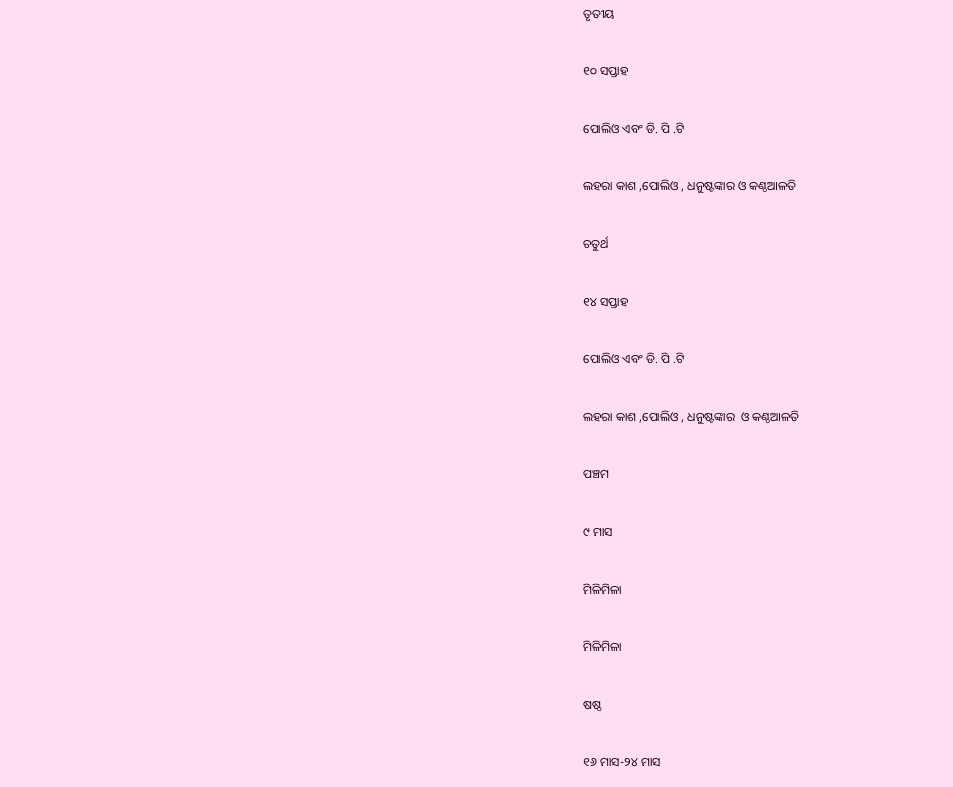ତୃତୀୟ

୧୦ ସପ୍ତାହ

ପୋଲିଓ ଏବଂ ଡି. ପି .ଟି

ଲହରା କାଶ ,ପୋଲିଓ , ଧନୁଷ୍ଟଙ୍କାର ଓ କଣ୍ଠଆଳତି

ଚତୁର୍ଥ

୧୪ ସପ୍ତାହ

ପୋଲିଓ ଏବଂ ଡି. ପି .ଟି

ଲହରା କାଶ ,ପୋଲିଓ , ଧନୁଷ୍ଟଙ୍କାର  ଓ କଣ୍ଠଆଳତି

ପଞ୍ଚମ

୯ ମାସ

ମିଳିମିଳା

ମିଳିମିଳା

ଷଷ୍ଠ

୧୬ ମାସ-୨୪ ମାସ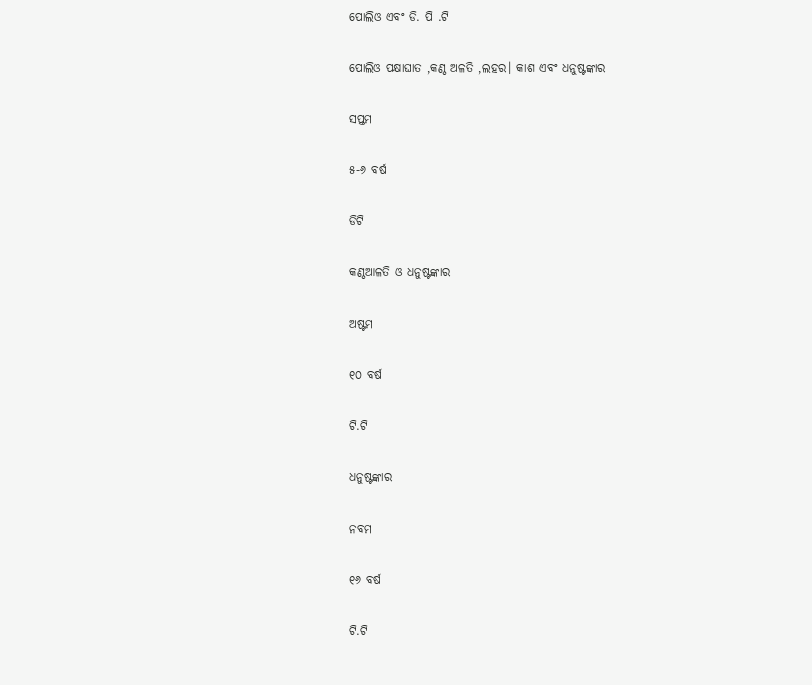ପୋଲିଓ ଏବଂ ଡି. ପି .ଟି

ପୋଲିଓ ପକ୍ଷାଘାତ ,କଣ୍ଠ ଅଳତି ,ଲହର। କାଶ ଏବଂ ଧନୁଷ୍ଟଙ୍କାର

ସପ୍ତମ

୫-୬ ବର୍ଷ

ଡିଟି

କଣ୍ଠଆଳତି ଓ ଧନୁଷ୍ଟଙ୍କାର

ଅଷ୍ଟମ

୧୦ ବର୍ଷ

ଟି.ଟି

ଧନୁଷ୍ଟଙ୍କାର

ନବମ

୧୬ ବର୍ଷ

ଟି.ଟି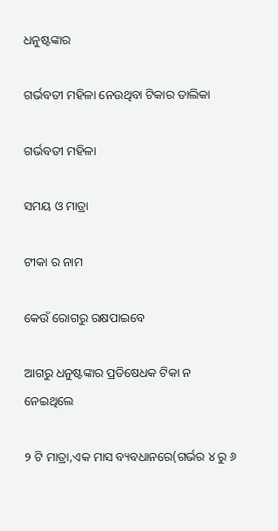ଧନୁଷ୍ଟଙ୍କାର

ଗର୍ଭବତୀ ମହିଳା ନେଉଥିବା ଟିକାର ତାଲିକା

ଗର୍ଭବତୀ ମହିଳା

ସମୟ ଓ ମାତ୍ରା

ଟୀକା ର ନାମ

କେଉଁ ରୋଗରୁ ରକ୍ଷପାଇବେ

ଆଗରୁ ଧନୁଷ୍ଟଙ୍କାର ପ୍ରତିଷେଧକ ଟିକା ନ ନେଇଥିଲେ

୨ ଟି ମାତ୍ରା,ଏକ ମାସ ବ୍ୟବଧାନରେ(ଗର୍ଭର ୪ ରୁ ୬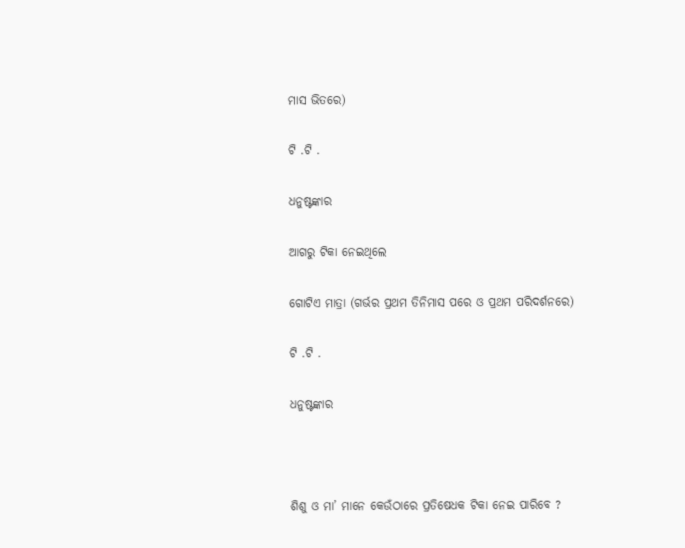ମାସ ଭିତରେ)

ଟି .ଟି .

ଧନୁଷ୍ଟଙ୍କାର

ଆଗରୁ ଟିକା ନେଇଥିଲେ

ଗୋଟିଏ ମାତ୍ରା (ଗର୍ଭର ପ୍ରଥମ ତିନିମାସ ପରେ ଓ ପ୍ରଥମ ପରିଦର୍ଶନରେ)

ଟି .ଟି .

ଧନୁଷ୍ଟଙ୍କାର



ଶିଶୁ ଓ ମା’ ମାନେ କେଉଁଠାରେ ପ୍ରତିଷେଧକ ଟିକା ନେଇ ପାରିବେ ?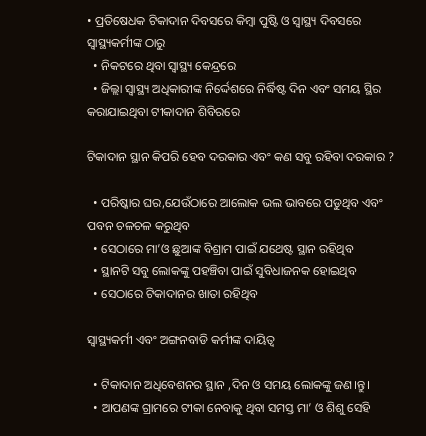• ପ୍ରତିଷେଧକ ଟିକାଦାନ ଦିବସରେ କିମ୍ବା ପୁଷ୍ଟି ଓ ସ୍ୱାସ୍ଥ୍ୟ ଦିବସରେ ସ୍ଵାସ୍ଥ୍ୟକର୍ମୀଙ୍କ ଠାରୁ
  • ନିକଟରେ ଥିବା ସ୍ୱାସ୍ଥ୍ୟ କେନ୍ଦ୍ରରେ
  • ଜିଲ୍ଲା ସ୍ୱାସ୍ଥ୍ୟ ଅଧିକାରୀଙ୍କ ନିର୍ଦ୍ଦେଶରେ ନିର୍ଦ୍ଧିଷ୍ଟ ଦିନ ଏବଂ ସମୟ ସ୍ଥିର କରାଯାଇଥିବା ଟୀକାଦାନ ଶିବିରରେ

ଟିକାଦାନ ସ୍ଥାନ କିପରି ହେବ ଦରକାର ଏବଂ କଣ ସବୁ ରହିବା ଦରକାର ?

  • ପରିଷ୍କାର ଘର,ଯେଉଁଠାରେ ଆଲୋକ ଭଲ ଭାବରେ ପଡୁଥିବ ଏବଂ ପବନ ଚଳଚଳ କରୁଥିବ
  • ସେଠାରେ ମା’ଓ ଛୁଆଙ୍କ ବିଶ୍ରାମ ପାଇଁ ଯଥେଷ୍ଟ ସ୍ଥାନ ରହିଥିବ
  • ସ୍ଥାନଟି ସବୁ ଲୋକଙ୍କୁ ପହଞ୍ଚିବା ପାଇଁ ସୁବିଧାଜନକ ହୋଇଥିବ
  • ସେଠାରେ ଟିକାଦାନର ଖାତା ରହିଥିବ

ସ୍ୱାସ୍ଥ୍ୟକର୍ମୀ ଏବଂ ଅଙ୍ଗନବାଡି କର୍ମୀଙ୍କ ଦାୟିତ୍ଵ

  • ଟିକାଦାନ ଅଧିବେଶନର ସ୍ଥାନ ,ଦିନ ଓ ସମୟ ଲୋକଙ୍କୁ ଜଣ।ନ୍ତୁ।
  • ଆପଣଙ୍କ ଗ୍ରାମରେ ଟୀକା ନେବାକୁ ଥିବା ସମସ୍ତ ମା’ ଓ ଶିଶୁ ସେହି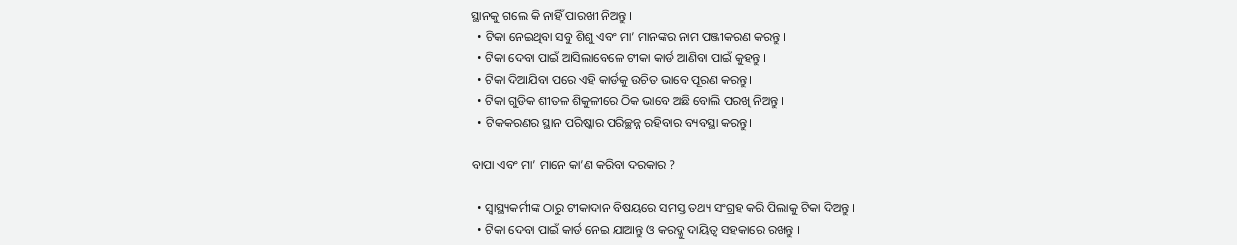ସ୍ଥାନକୁ ଗଲେ କି ନାହିଁ ପାରଖୀ ନିଅନ୍ତୁ ।
  • ଟିକା ନେଇଥିବା ସବୁ ଶିଶୁ ଏବଂ ମା’ ମାନଙ୍କର ନାମ ପଞ୍ଜୀକରଣ କରନ୍ତୁ ।
  • ଟିକା ଦେବା ପାଇଁ ଆସିଲାବେଳେ ଟୀକା କାର୍ଡ ଆଣିବା ପାଇଁ କୁହନ୍ତୁ ।
  • ଟିକା ଦିଆଯିବା ପରେ ଏହି କାର୍ଡକୁ ଉଚିତ ଭାବେ ପୂରଣ କରନ୍ତୁ।
  • ଟିକା ଗୁଡିକ ଶୀତଳ ଶିକୁଳୀରେ ଠିକ ଭାବେ ଅଛି ବୋଲି ପରଖି ନିଅନ୍ତୁ ।
  • ଟିକକରଣର ସ୍ଥାନ ପରିଷ୍କାର ପରିଚ୍ଛନ୍ନ ରହିବାର ବ୍ୟବସ୍ଥା କରନ୍ତୁ।

ବାପା ଏବଂ ମା’ ମାନେ କା’ଣ କରିବା ଦରକାର ?

  • ସ୍ୱାସ୍ଥ୍ୟକର୍ମୀଙ୍କ ଠାରୁ ଟୀକାଦାନ ବିଷୟରେ ସମସ୍ତ ତଥ୍ୟ ସଂଗ୍ରହ କରି ପିଲାକୁ ଟିକା ଦିଅନ୍ତୁ ।
  • ଟିକା ଦେବା ପାଇଁ କାର୍ଡ ନେଇ ଯାଆନ୍ତୁ ଓ କରଦ୍କୁ ଦାୟିତ୍ଵ ସହକାରେ ରଖନ୍ତୁ ।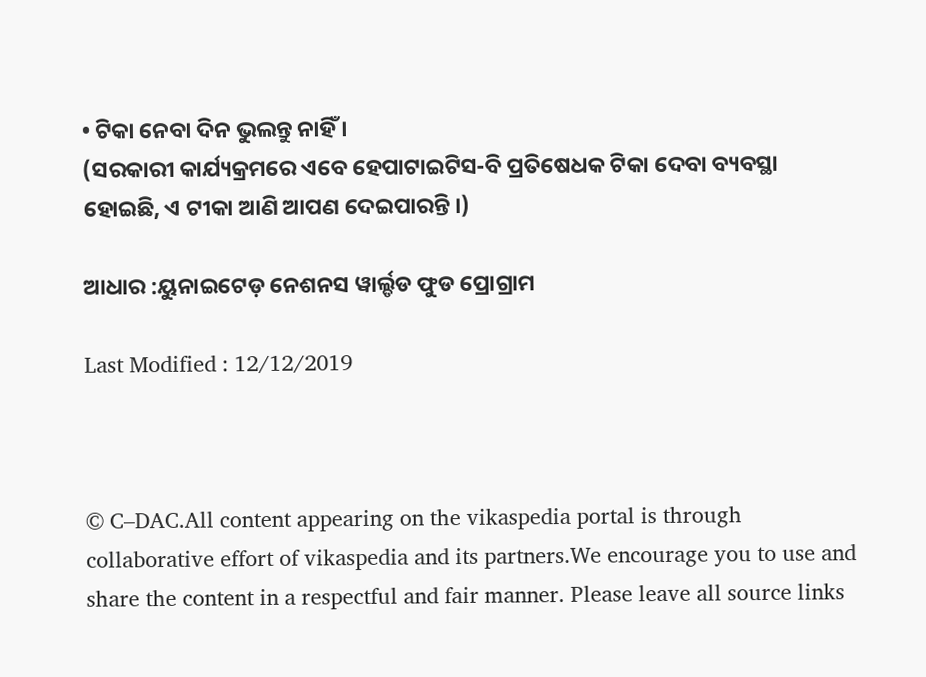• ଟିକା ନେବା ଦିନ ଭୁଲନ୍ତୁ ନାହିଁ ।
(ସରକାରୀ କାର୍ଯ୍ୟକ୍ରମରେ ଏବେ ହେପାଟାଇଟିସ-ବି ପ୍ରତିଷେଧକ ଟିକା ଦେବା ବ୍ୟବସ୍ଥା ହୋଇଛି, ଏ ଟୀକା ଆଣି ଆପଣ ଦେଇପାରନ୍ତି ।)

ଆଧାର :ୟୁନାଇଟେଡ଼ ନେଶନସ ୱାର୍ଲ୍ଡଡ ଫୁଡ ପ୍ରୋଗ୍ରାମ

Last Modified : 12/12/2019



© C–DAC.All content appearing on the vikaspedia portal is through collaborative effort of vikaspedia and its partners.We encourage you to use and share the content in a respectful and fair manner. Please leave all source links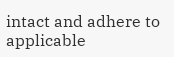intact and adhere to applicable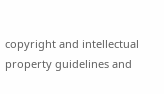copyright and intellectual property guidelines and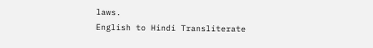laws.
English to Hindi Transliterate